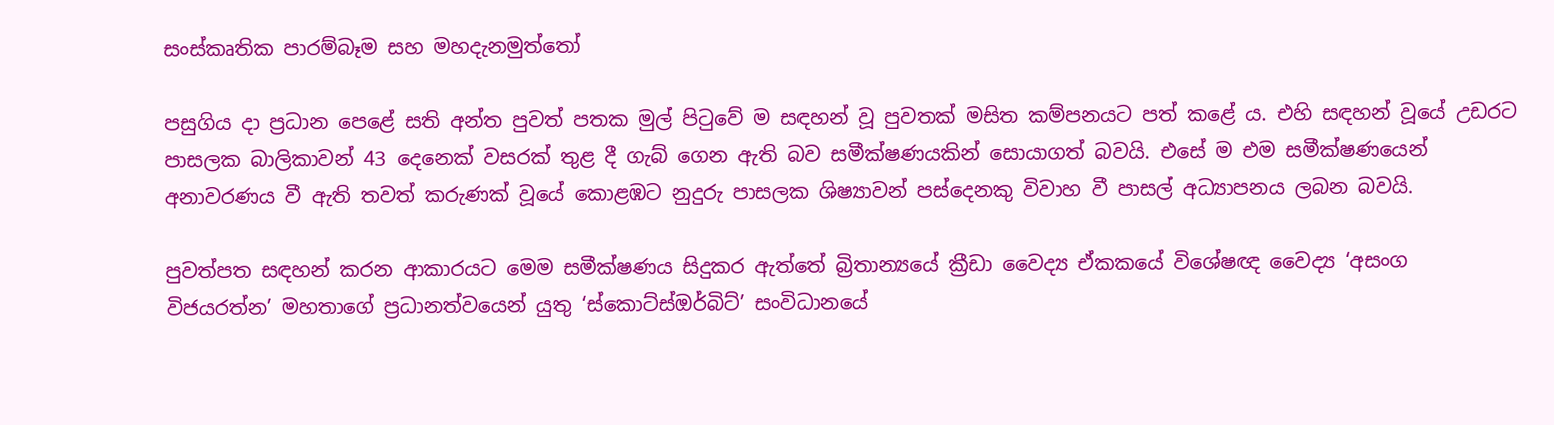සංස්කෘතික පාරම්බෑම සහ මහදැනමුත්තෝ

පසුගිය දා ප්‍රධාන පෙළේ සති අන්ත පුවත් පතක මුල් පිටුවේ ම සඳහන් වූ පුවතක් මසිත කම්පනයට පත් කළේ ය. එහි සඳහන් වූයේ උඩරට පාසලක බාලිකාවන් 43 දෙනෙක් වසරක් තුළ දී ගැබ් ගෙන ඇති බව සමීක්ෂණයකින් සොයාගත් බවයි. එසේ ම එම සමීක්ෂණයෙන් අනාවරණය වී ඇති තවත් කරුණක් වූයේ කොළඹට නුදුරු පාසලක ශිෂ්‍යාවන් පස්දෙනකු විවාහ වී පාසල් අධ්‍යාපනය ලබන බවයි.

පුවත්පත සඳහන් කරන ආකාරයට මෙම සමීක්ෂණය සිදුකර ඇත්තේ බ්‍රිතාන්‍යයේ ක්‍රීඩා වෛද්‍ය ඒකකයේ විශේෂඥ වෛද්‍ය ‘අසංග විජයරත්න’ මහතාගේ ප්‍රධානත්වයෙන් යුතු ‘ස්කොට්ස්ඔර්බිට්’ සංවිධානයේ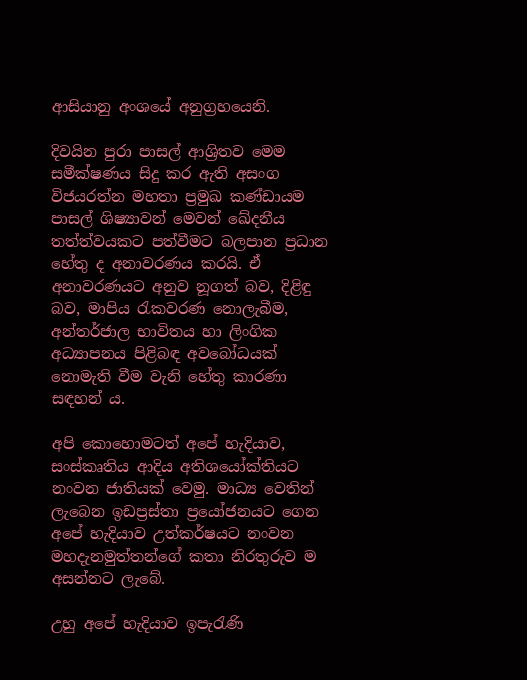ආසියානු අංශයේ අනුග්‍රහයෙනි.

දිවයින පුරා පාසල් ආශ්‍රිතව මෙම සමීක්ෂණය සිදු කර ඇති අසංග විජයරත්න මහතා ප්‍රමුඛ කණ්ඩායම පාසල් ශිෂ්‍යාවන් මෙවන් ඛේදනීය තත්ත්වයකට පත්වීමට බලපාන ප්‍රධාන හේතු ද අනාවරණය කරයි. ඒ අනාවරණයට අනුව නූගත් බව, දිළිඳු බව, මාපිය රැකවරණ නොලැබීම, අන්තර්ජාල භාවිතය හා ලිංගික අධ්‍යාපනය පිළිබඳ අවබෝධයක් නොමැති වීම වැනි හේතු කාරණා සඳහන් ය.

අපි කොහොමටත් අපේ හැදියාව, සංස්කෘතිය ආදිය අතිශයෝක්තියට නංවන ජාතියක් වෙමු. මාධ්‍ය වෙතින් ලැබෙන ඉඩප්‍රස්තා ප්‍රයෝජනයට ගෙන අපේ හැදියාව උත්කර්ෂයට නංවන මහදැනමුත්තන්ගේ කතා නිරතුරුව ම අසන්නට ලැබේ.

උහු අපේ හැදියාව ඉපැරැණි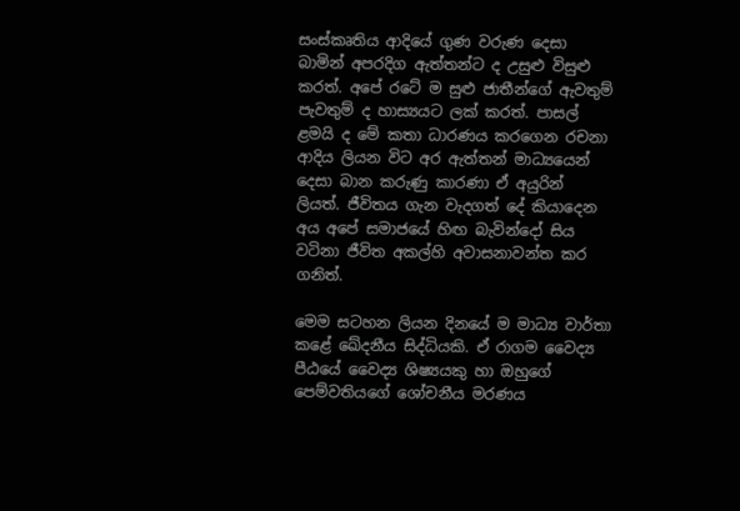සංස්කෘතිය ආදියේ ගුණ වරුණ දෙසා බාමින් අපරදිග ඇත්තන්ට ද උසුළු විසුළු කරත්. අපේ රටේ ම සුළු ජාතීන්ගේ ඇවතුම් පැවතුම් ද හාස්‍යයට ලක් කරත්. පාසල් ළමයි ද මේ කතා ධාරණය කරගෙන රචනා ආදිය ලියන විට අර ඇත්තන් මාධ්‍යයෙන් දෙසා බාන කරුණු කාරණා ඒ අයුරින් ලියත්. ජීවිතය ගැන වැදගත් දේ කියාදෙන අය අපේ සමාජයේ හිඟ බැවින්දෝ සිය වටිනා ජීවිත අකල්හි අවාසනාවන්ත කර ගනිත්.

මෙම සටහන ලියන දිනයේ ම මාධ්‍ය වාර්තා කළේ ඛේදනීය සිද්ධියකි. ඒ රාගම වෛද්‍ය පීඨයේ වෛද්‍ය ශිෂ්‍යයකු හා ඔහුගේ පෙම්වතියගේ ශෝචනීය මරණය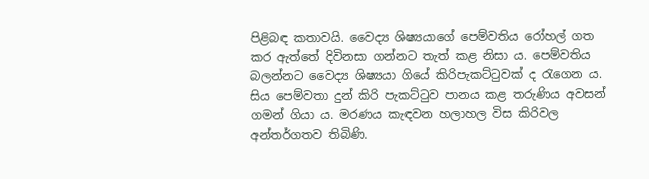පිළිබඳ කතාවයි. වෛද්‍ය ශිෂ්‍යයාගේ පෙම්වතිය රෝහල් ගත කර ඇත්තේ දිවිනසා ගන්නට තැත් කළ නිසා ය. පෙම්වතිය බලන්නට වෛද්‍ය ශිෂ්‍යයා ගියේ කිරිපැකට්ටුවක් ද රැගෙන ය. සිය පෙම්වතා දුන් කිරි පැකට්ටුව පානය කළ තරුණිය අවසන් ගමන් ගියා ය. මරණය කැඳවන හලාහල විස කිරිවල අන්තර්ගතව තිබිණි.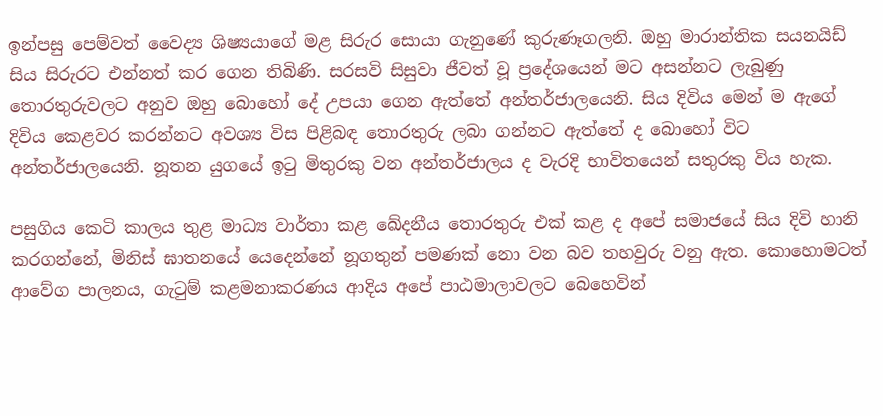ඉන්පසු පෙම්වත් වෛද්‍ය ශිෂ්‍යයාගේ මළ සිරුර සොයා ගැනුණේ කුරුණෑගලනි. ඔහු මාරාන්තික සයනයිඩ් සිය සිරුරට එන්නත් කර ගෙන තිබිණි. සරසවි සිසුවා ජීවත් වූ ප්‍රදේශයෙන් මට අසන්නට ලැබුණු තොරතුරුවලට අනුව ඔහු බොහෝ දේ උපයා ගෙන ඇත්තේ අන්තර්ජාලයෙනි. සිය දිවිය මෙන් ම ඇගේ දිවිය කෙළවර කරන්නට අවශ්‍ය විස පිළිබඳ තොරතුරු ලබා ගන්නට ඇත්තේ ද බොහෝ විට අන්තර්ජාලයෙනි. නූතන යුගයේ ඉටු මිතුරකු වන අන්තර්ජාලය ද වැරදි භාවිතයෙන් සතුරකු විය හැක.

පසුගිය කෙටි කාලය තුළ මාධ්‍ය වාර්තා කළ ඛේදනීය තොරතුරු එක් කළ ද අපේ සමාජයේ සිය දිවි හානි කරගන්නේ, මිනිස් ඝාතනයේ යෙදෙන්නේ නූගතුන් පමණක් නො වන බව තහවුරු වනු ඇත. කොහොමටත් ආවේග පාලනය, ගැටුම් කළමනාකරණය ආදිය අපේ පාඨමාලාවලට බෙහෙවින්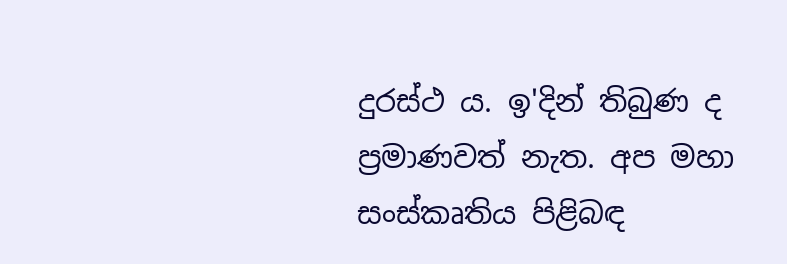දුරස්ථ ය. ඉ'දින් තිබුණ ද ප්‍රමාණවත් නැත. අප මහා සංස්කෘතිය පිළිබඳ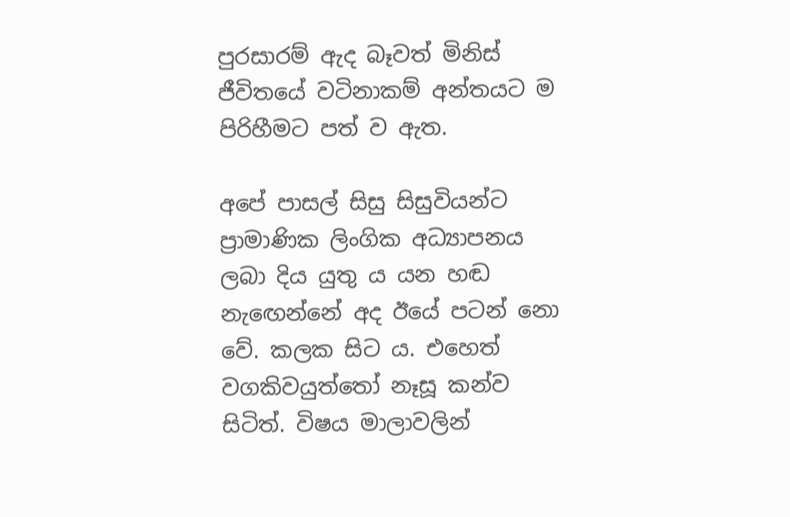පුරසාරම් ඇද බෑවත් මිනිස් ජීවිතයේ වටිනාකම් අන්තයට ම පිරිහීමට පත් ව ඇත.

අපේ පාසල් සිසු සිසුවියන්ට ප්‍රාමාණික ලිංගික අධ්‍යාපනය ලබා දිය යුතු ය යන හඬ නැඟෙන්නේ අද ඊයේ පටන් නො වේ. කලක සිට ය. එහෙත් වගකිවයුත්තෝ නෑසූ කන්ව සිටිත්. විෂය මාලාවලින්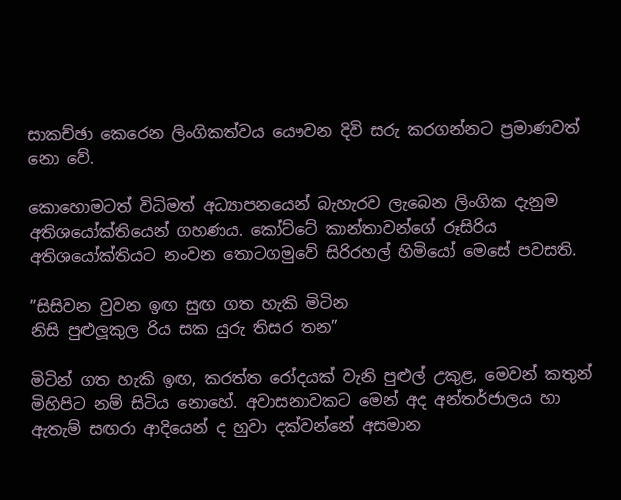සාකච්ඡා කෙරෙන ලිංගිකත්වය යෞවන දිවි සරු කරගන්නට ප්‍රමාණවත් නො වේ.

කොහොමටත් විධිමත් අධ්‍යාපනයෙන් බැහැරව ලැබෙන ලිංගික දැනුම අතිශයෝක්තියෙන් ගහණය. කෝට්ටේ කාන්තාවන්ගේ රූසිරිය අතිශයෝක්තියට නංවන තොටගමුවේ සිරිරහල් හිමියෝ මෙසේ පවසති.

”සිසිවන වුවන ඉඟ සුඟ ගත හැකි මිටින
නිසි පුළුලූකුල රිය සක යුරු තිසර තන”

මිටින් ගත හැකි ඉඟ, කරත්ත රෝදයක් වැනි පුළුල් උකුළ, මෙවන් කතුන් මිහිපිට නම් සිටිය නොහේ. අවාසනාවකට මෙන් අද අන්තර්ජාලය හා ඇතැම් සඟරා ආදියෙන් ද හුවා දක්වන්නේ අසමාන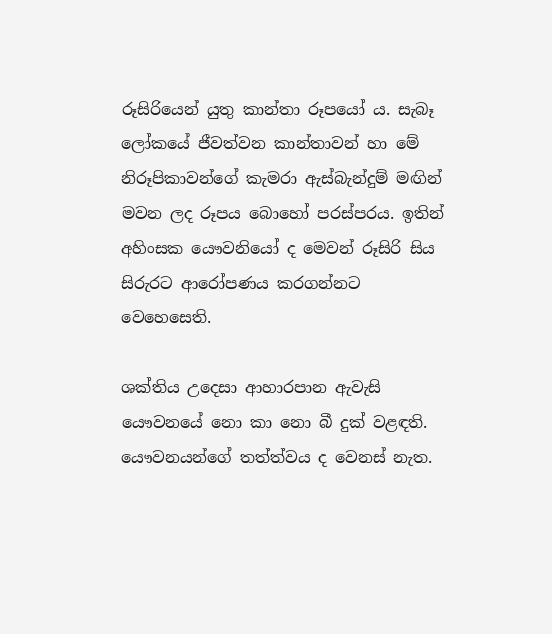රූසිරියෙන් යුතු කාන්තා රූපයෝ ය. සැබෑ ලෝකයේ ජීවත්වන කාන්තාවන් හා මේ නිරූපිකාවන්ගේ කැමරා ඇස්බැන්දුම් මඟින් මවන ලද රූපය බොහෝ පරස්පරය. ඉතින් අහිංසක යෞවනියෝ ද මෙවන් රූසිරි සිය සිරුරට ආරෝපණය කරගන්නට වෙහෙසෙති.

ශක්තිය උදෙසා ආහාරපාන ඇවැසි යෞවනයේ නො කා නො බී දුක් වළඳති. යෞවනයන්ගේ තත්ත්වය ද වෙනස් නැත.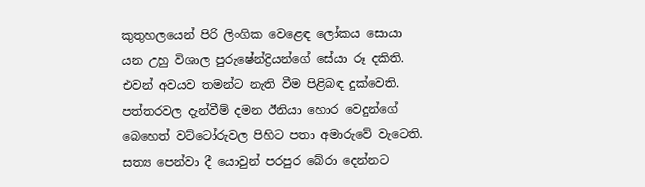කුතුහලයෙන් පිරි ලිංගික වෙළෙඳ ලෝකය සොයා යන උහු විශාල පුරුෂේන්ද්‍රියන්ගේ සේයා රූ දකිති. එවන් අවයව තමන්ට නැති වීම පිළිබඳ දුක්වෙති. පත්තරවල දැන්වීම් දමන ඊනියා හොර වෙදුන්ගේ බෙහෙත් වට්ටෝරුවල පිහිට පතා අමාරුවේ වැටෙති. සත්‍ය පෙන්වා දී යොවුන් පරපුර බේරා දෙන්නට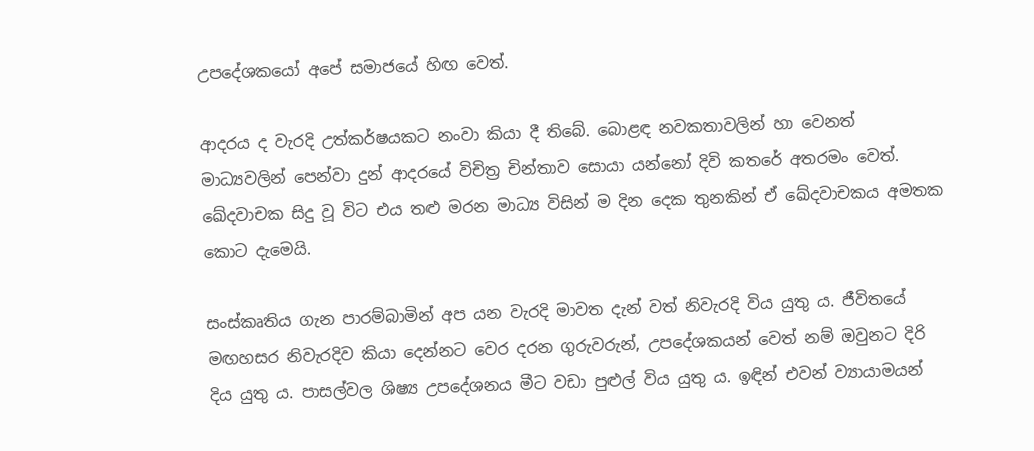උපදේශකයෝ අපේ සමාජයේ හිඟ වෙත්.

ආදරය ද වැරදි උත්කර්ෂයකට නංවා කියා දී තිබේ. බොළඳ නවකතාවලින් හා වෙනත් මාධ්‍යවලින් පෙන්වා දුන් ආදරයේ විචිත්‍ර චින්තාව සොයා යන්නෝ දිවි කතරේ අතරමං වෙත්. ඛේදවාචක සිදු වූ විට එය තළු මරන මාධ්‍ය විසින් ම දින දෙක තුනකින් ඒ ඛේදවාචකය අමතක කොට දැමෙයි.

සංස්කෘතිය ගැන පාරම්බාමින් අප යන වැරදි මාවත දැන් වත් නිවැරදි විය යුතු ය. ජීවිතයේ මඟහසර නිවැරදිව කියා දෙන්නට වෙර දරන ගුරුවරුන්, උපදේශකයන් වෙත් නම් ඔවුනට දිරි දිය යුතු ය. පාසල්වල ශිෂ්‍ය උපදේශනය මීට වඩා පුළුල් විය යුතු ය. ඉඳින් එවන් ව්‍යායාමයන්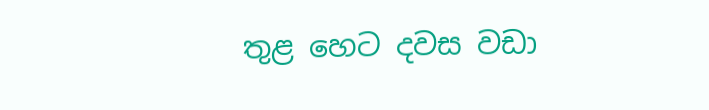තුළ හෙට දවස වඩා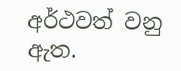අර්ථවත් වනු ඇත.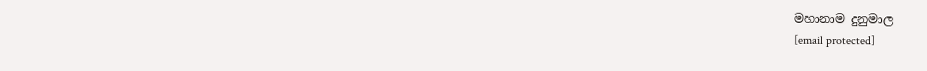මහානාම දුනුමාල
[email protected]